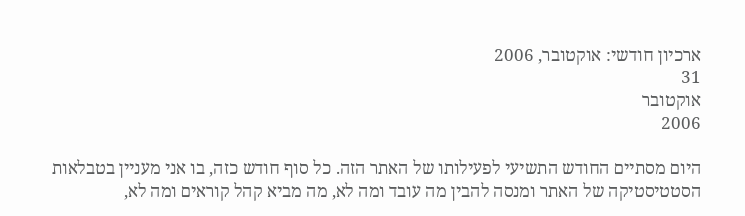ארכיון חודשי: אוקטובר, 2006
31
אוקטובר
2006

היום מסתיים החודש התשיעי לפעילותו של האתר הזה. כל סוף חודש כזה, בו אני מעניין בטבלאות הסטטיסטיקה של האתר ומנסה להבין מה עובד ומה לא, מה מביא קהל קוראים ומה לא,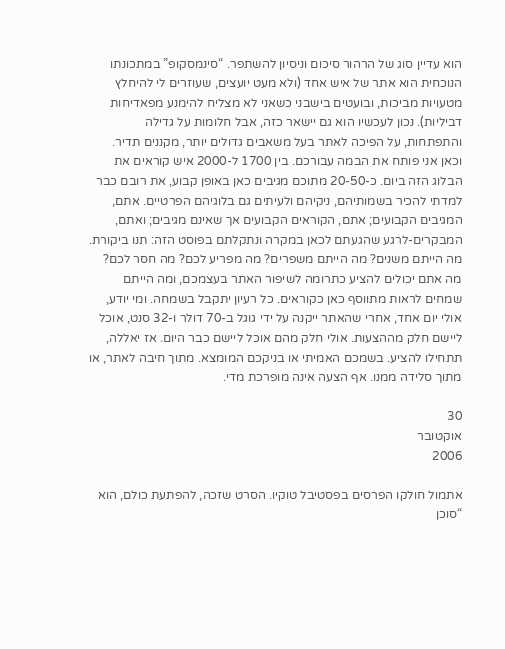הוא עדיין סוג של הרהור סיכום וניסיון להשתפר. “סינמסקופ” במתכונתו הנוכחית הוא אתר של איש אחד (ולא מעט יועצים, שעוזרים לי להיחלץ מטעויות מביכות, ובועטים בישבני כשאני לא מצליח להימנע מפאדיחות דביליות). נכון לעכשיו הוא גם יישאר כזה, אבל חלומות על גדילה והתפתחות, על הפיכה לאתר בעל משאבים גדולים יותר, מקננים תדיר.
וכאן אני פותח את הבמה עבורכם. בין 1700 ל-2000 איש קוראים את הבלוג הזה ביום. כ-20-50 מתוכם מגיבים כאן באופן קבוע, את רובם כבר למדתי להכיר בשמותיהם, ניקיהם ולעיתים גם בלוגיהם הפרטיים. אתם, המגיבים הקבועים; אתם, הקוראים הקבועים אך שאינם מגיבים; ואתם, המבקרים-לרגע שהגעתם לכאן במקרה ונתקלתם בפוסט הזה: תנו ביקורת. מה הייתם משנים? מה הייתם משפרים? מה מפריע לכם? מה חסר לכם? מה אתם יכולים להציע כתרומה לשיפור האתר בעצמכם, ומה הייתם שמחים לראות מתווסף כאן כקוראים. כל רעיון יתקבל בשמחה. ומי יודע, אולי יום אחד, אחרי שהאתר ייקנה על ידי גוגל ב-70 דולר ו-32 סנט, אוכל ליישם חלק מההצעות. אולי חלק מהם אוכל ליישם כבר היום. אז יאללה, תתחילו להציע. בשמכם האמיתי או בניקכם המומצא. מתוך חיבה לאתר, או מתוך סלידה ממנו. אף הצעה אינה מופרכת מדי.

30
אוקטובר
2006

אתמול חולקו הפרסים בפסטיבל טוקיו. הסרט שזכה, להפתעת כולם, הוא “סוכן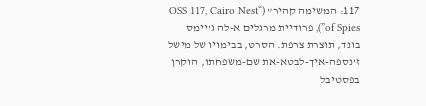117: המשימה קהיר” (“OSS 117, Cairo Nest of Spies”), פרודיית מרגלים א-לה ג’יימס בונד, תוצרת צרפת. הסרט, בבימויו של מישל ז’נספה-איך-לבטא-את שם-משפחתו, הוקרן בפסטיבל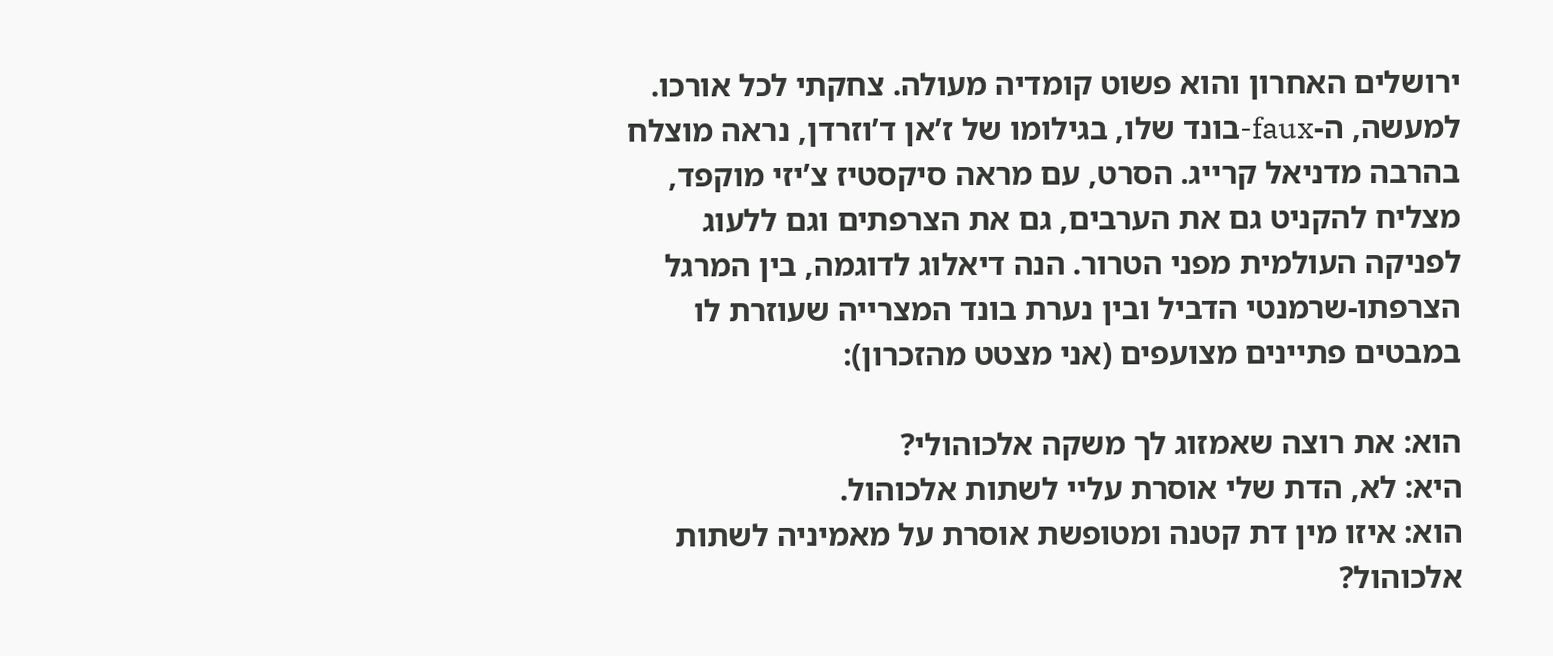ירושלים האחרון והוא פשוט קומדיה מעולה. צחקתי לכל אורכו. למעשה, ה-faux-בונד שלו, בגילומו של ז’אן ד’וזרדן, נראה מוצלח בהרבה מדניאל קרייג. הסרט, עם מראה סיקסטיז צ’יזי מוקפד, מצליח להקניט גם את הערבים, גם את הצרפתים וגם ללעוג לפניקה העולמית מפני הטרור. הנה דיאלוג לדוגמה, בין המרגל הצרפתו-שרמנטי הדביל ובין נערת בונד המצרייה שעוזרת לו במבטים פתיינים מצועפים (אני מצטט מהזכרון):

הוא: את רוצה שאמזוג לך משקה אלכוהולי?
היא: לא, הדת שלי אוסרת עליי לשתות אלכוהול.
הוא: איזו מין דת קטנה ומטופשת אוסרת על מאמיניה לשתות אלכוהול?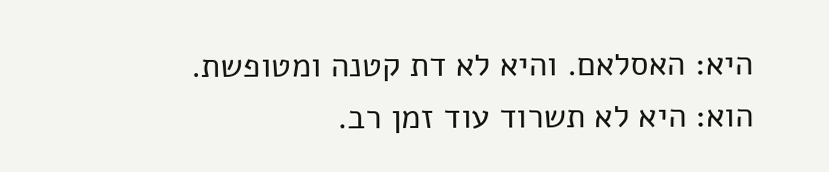היא: האסלאם. והיא לא דת קטנה ומטופשת.
הוא: היא לא תשרוד עוד זמן רב.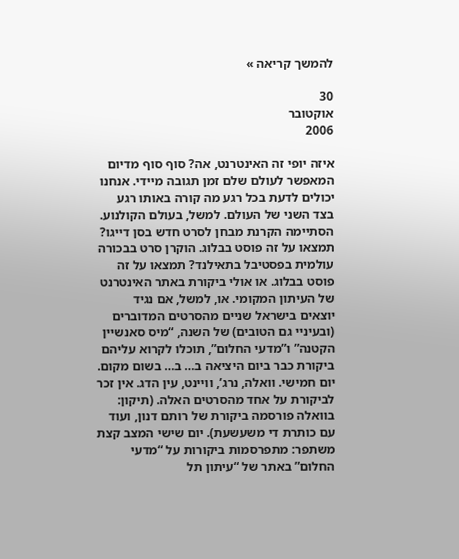להמשך קריאה »

30
אוקטובר
2006

איזה יופי זה האינטרנט, אה? סוף סוף מדיום המאפשר לעולם שלם זמן תגובה מיידי. אנחנו יכולים לדעת בכל רגע מה קורה באותו רגע בצד השני של העולם. למשל, בעולם הקולנוע. הסתיימה הקרנת מבחן לסרט חדש בסן דייגו? תמצאו על זה פוסט בבלוג. הוקרן סרט בבכורה עולמית בפסטיבל בתאילנד? תמצאו על זה פוסט בבלוג. או אולי ביקורת באתר האינטרנט של העיתון המקומי. או, למשל, אם נגיד יוצאים בישראל שניים מהסרטים המדוברים (ובעיניי גם הטובים) של השנה, “מיס סאנשיין הקטנה” ו”מדעי החלום”, תוכלו לקרוא עליהם ביקורת כבר ביום היציאה ב… ב… בשום מקום.
יום חמישי. וואלה, נרג’, וויינט, עין הדג. אין זכר לביקורת על אחד מהסרטים האלה. (תיקון: בוואלה פורסמה ביקורת של רותם דנון, ועוד עם כותרת די משעשעת). יום שישי המצב קצת משתפר: מתפרסמות ביקורות על “מדעי החלום” באתר של “עיתון תל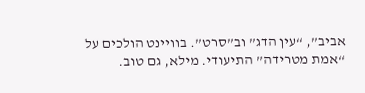אביב”, “עין הדג” וב”סרט”. בוויינט הולכים על “אמת מטרידה” התיעודי. מילא, גם טוב.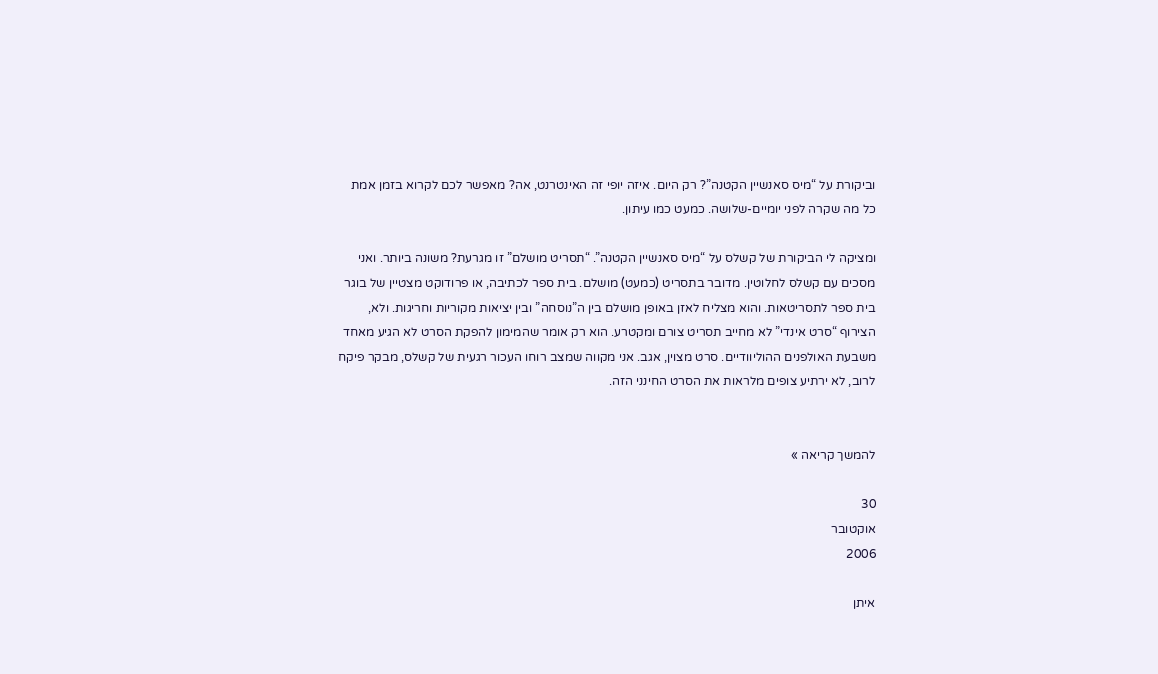וביקורת על “מיס סאנשיין הקטנה”? רק היום. איזה יופי זה האינטרנט, אה? מאפשר לכם לקרוא בזמן אמת כל מה שקרה לפני יומיים-שלושה. כמעט כמו עיתון.

ומציקה לי הביקורת של קשלס על “מיס סאנשיין הקטנה”. “תסריט מושלם” זו מגרעת? משונה ביותר. ואני מסכים עם קשלס לחלוטין. מדובר בתסריט (כמעט) מושלם. בית ספר לכתיבה, או פרודוקט מצטיין של בוגר בית ספר לתסריטאות. והוא מצליח לאזן באופן מושלם בין ה”נוסחה” ובין יציאות מקוריות וחריגות. ולא, הצירוף “סרט אינדי” לא מחייב תסריט צורם ומקטרע. הוא רק אומר שהמימון להפקת הסרט לא הגיע מאחד משבעת האולפנים ההוליוודיים. סרט מצוין, אגב. אני מקווה שמצב רוחו העכור רגעית של קשלס, מבקר פיקח לרוב, לא ירתיע צופים מלראות את הסרט החינני הזה.


להמשך קריאה »

30
אוקטובר
2006

איתן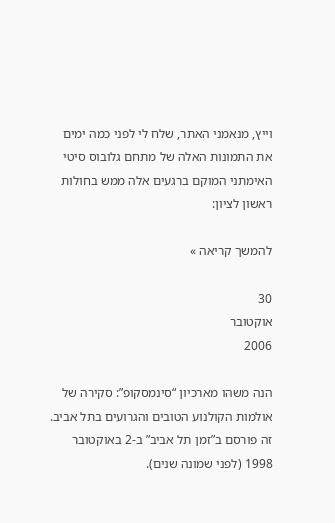וייץ, מנאמני האתר, שלח לי לפני כמה ימים את התמונות האלה של מתחם גלובוס סיטי האימתני המוקם ברגעים אלה ממש בחולות ראשון לציון:

להמשך קריאה »

30
אוקטובר
2006

הנה משהו מארכיון “סינמסקופ”: סקירה של אולמות הקולנוע הטובים והגרועים בתל אביב. זה פורסם ב”זמן תל אביב” ב-2 באוקטובר 1998 (לפני שמונה שנים).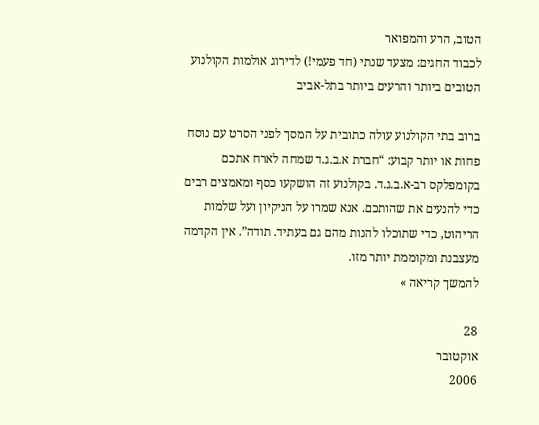הטוב, הרע והמפואר
לכבוד החגים: מצעד שנתי (חד פעמי!) לדירוג אולמות הקולנוע הטובים ביותר והרעים ביותר בתל-אביב

ברוב בתי הקולנוע עולה כתובית על המסך לפני הסרט עם נוסח פחות או יותר קבוע: “חברת א.ב.ג.ד שמחה לארח אתכם בקומפלקס רב-א.ב.ג.ד. בקולנוע זה הושקעו כסף ומאמצים רבים כדי להנעים את שהותכם. אנא שמרו על הניקיון ועל שלמות הריהוט, כדי שתוכלו להנות מהם גם בעתיד. תודה”. אין הקדמה מעצבנת ומקוממת יותר מזו.
להמשך קריאה »

28
אוקטובר
2006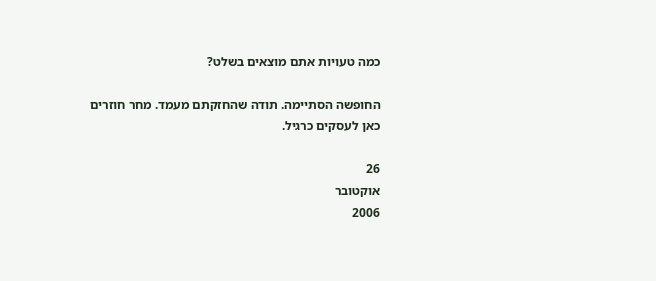כמה טעויות אתם מוצאים בשלט?

החופשה הסתיימה. תודה שהחזקתם מעמד. מחר חוזרים כאן לעסקים כרגיל.

26
אוקטובר
2006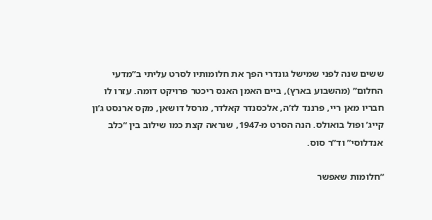ששים שנה לפני שמישל גונדרי הפך את חלומותיו לסרט עליתי ב”מדעי החלום” (מהשבוע בארץ), ביים האמן האנס ריכטר פרויקט דומה. עזרו לו חבריו מאן ריי, פרננד לז’ה, אלכסנדר קאלדר, מרסל דושאן, מקס ארנסט ג’ון קייג’ ופול בואולס. הנה הסרט מ-1947, שנראה קצת כמו שילוב בין “כלב אנדלוסי” וד”ר סוס.

“חלומות שאפשר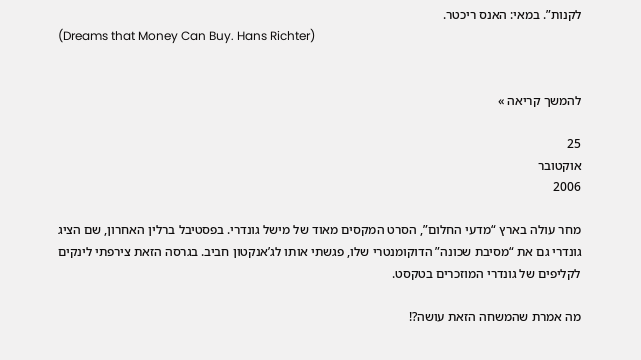לקנות”. במאי: האנס ריכטר.
(Dreams that Money Can Buy. Hans Richter)


להמשך קריאה »

25
אוקטובר
2006

מחר עולה בארץ “מדעי החלום”, הסרט המקסים מאוד של מישל גונדרי. בפסטיבל ברלין האחרון, שם הציג גונדרי גם את “מסיבת שכונה” הדוקומנטרי שלו, פגשתי אותו לג’אנקטון חביב. בגרסה הזאת צירפתי לינקים לקליפים של גונדרי המוזכרים בטקסט.

מה אמרת שהמשחה הזאת עושה?!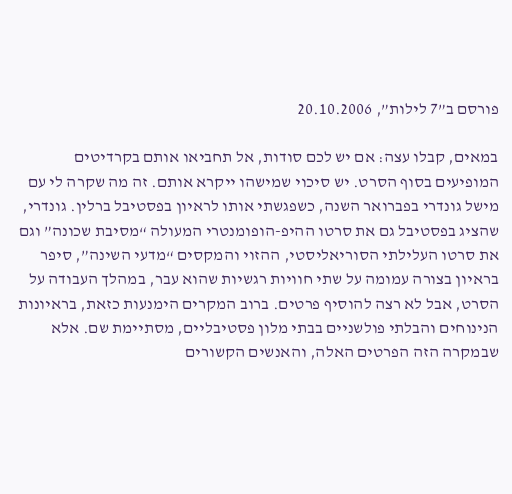פורסם ב”7 לילות”, 20.10.2006

במאים, קבלו עצה: אם יש לכם סודות, אל תחביאו אותם בקרדיטים המופיעים בסוף הסרט. יש סיכוי שמישהו ייקרא אותם. זה מה שקרה לי עם מישל גונדרי בפברואר השנה, כשפגשתי אותו לראיון בפסטיבל ברלין. גונדרי, שהציג בפסטיבל גם את סרטו ההיפ-הופומנטרי המעולה “מסיבת שכונה” וגם את סרטו העלילתי הסוריאליסטי, ההזוי והמקסים “מדעי השינה”, סיפר בראיון בצורה עמומה על שתי חוויות רגשיות שהוא עבר, במהלך העבודה על הסרט, אבל לא רצה להוסיף פרטים. ברוב המקרים הימנעות כזאת, בראיונות הנינוחים והבלתי פולשניים בבתי מלון פסטיבליים, מסתיימת שם. אלא שבמקרה הזה הפרטים האלה, והאנשים הקשורים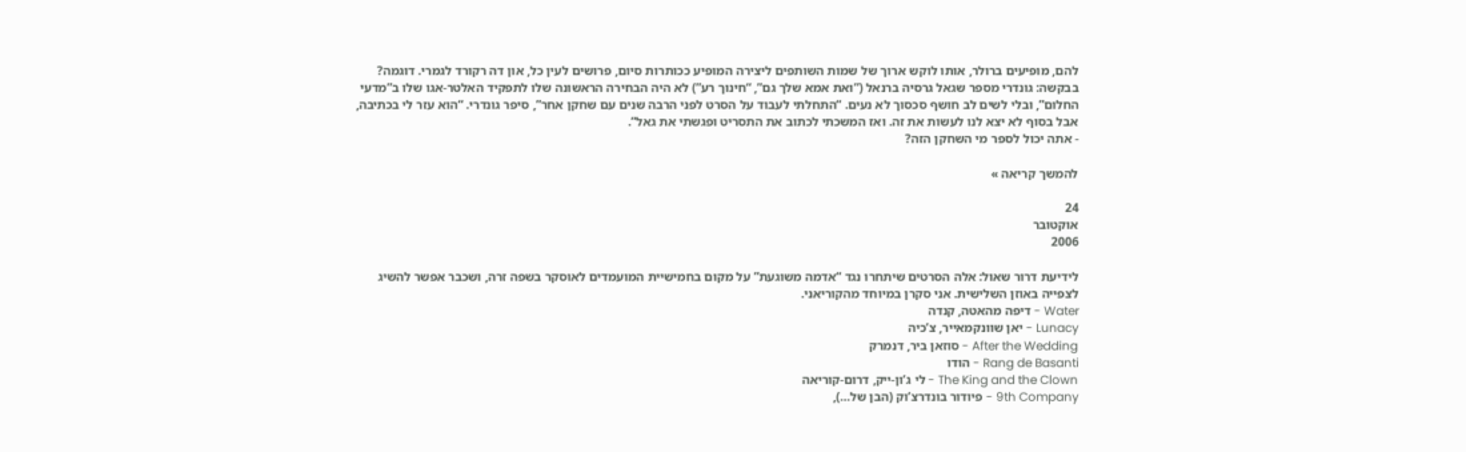להם, מופיעים ברולר, אותו לוקש ארוך של שמות השותפים ליצירה המופיע ככותרות סיום, פרושים לעין כל, און דה רקורד לגמרי. דוגמה? בבקשה: גונדרי מספר שגאל גרסיה ברנאל (”ואת אמא שלך גם”, “חינוך רע”) לא היה הבחירה הראשונה שלו לתפקיד האלטר-אגו שלו ב”מדעי החלום”, ובלי לשים לב חושף סכסוך לא נעים. “התחלתי לעבוד על הסרט לפני הרבה שנים עם שחקן אחר”, סיפר גונדרי. “הוא עזר לי בכתיבה, אבל בסוף לא יצא לנו לעשות את זה. ואז המשכתי לכתוב את התסריט ופגשתי את גאל”.
- אתה יכול לספר מי השחקן הזה?

להמשך קריאה »

24
אוקטובר
2006

לידיעת דרור שאול: אלה הסרטים שיתחרו נגד “אדמה משוגעת” על מקום בחמישיית המועמדים לאוסקר בשפה זרה, ושכבר אפשר להשיג לצפייה באוזן השלישית. אני סקרן במיוחד מהקוריאני.
Water - דיפה מהאטה, קנדה
Lunacy - יאן שוונקמאייר, צ’כיה
After the Wedding - סוזאן ביר, דנמרק
Rang de Basanti - הודו
The King and the Clown - לי ג’ון-ייק, דרום-קוריאה
9th Company - פיודור בונדרצ’וק (הבן של…),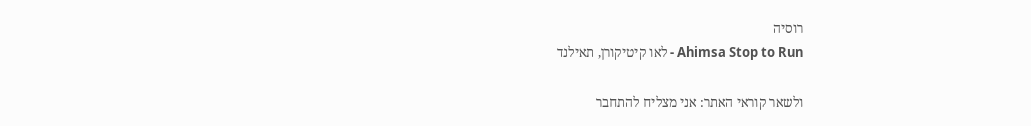רוסיה
Ahimsa Stop to Run - לאו קיטיקורן, תאילנד

ולשאר קוראי האתר: אני מצליח להתחבר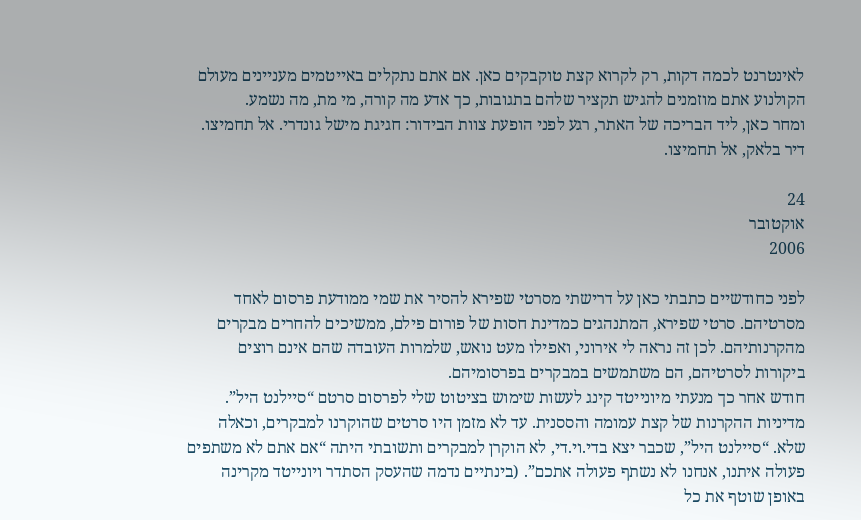לאינטרנט לכמה דקות, רק לקרוא קצת טוקבקים כאן. אם אתם נתקלים באייטמים מעניינים מעולם הקולנוע אתם מוזמנים להגיש תקציר שלהם בתגובות, כך אדע מה קורה, מי מת, מה נשמע.
ומחר כאן, ליד הבריכה של האתר, רגע לפני הופעת צוות הבידור: חגיגת מישל גונדרי. אל תחמיצו. דיר בלאק, אל תחמיצו.

24
אוקטובר
2006

לפני כחודשיים כתבתי כאן על דרישתי מסרטי שפירא להסיר את שמי ממודעת פרסום לאחד מסרטיהם. סרטי שפירא, המתנהגים כמדינת חסות של פורום פילם, ממשיכים להחרים מבקרים מהקרנותיהם. לכן זה נראה לי אירוני, ואפילו מעט נואש, שלמרות העובדה שהם אינם רוצים ביקורות לסרטיהם, הם משתמשים במבקרים בפרסומיהם.
חודש אחר כך מנעתי מיונייטד קינג לעשות שימוש בציטוט שלי לפרסום סרטם “סיילנט היל”. מדיניות ההקרנות של קצת עמומה והססנית. עד לא מזמן היו סרטים שהוקרנו למבקרים, וכאלה שלא. “סיילנט היל”, שכבר יצא בדי.וי.די, לא הוקרן למבקרים ותשובתי היתה “אם אתם לא משתפים פעולה איתנו, אנחנו לא נשתף פעולה אתכם”. (בינתיים נדמה שהעסק הסתדר ויונייטד מקרינה באופן שוטף את כל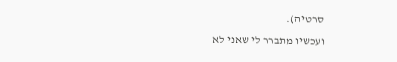סרטיה).
ועכשיו מתברר לי שאני לא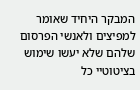המבקר היחיד שאומר למפיצים ולאנשי הפרסום שלהם שלא יעשו שימוש בציטוטיי כל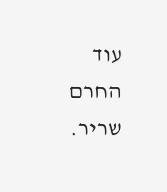עוד החרם שריר.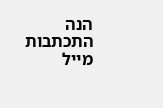הנה התכתבות מייל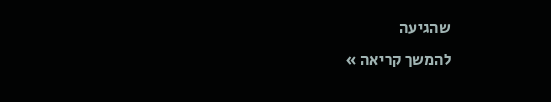שהגיעה
להמשך קריאה »